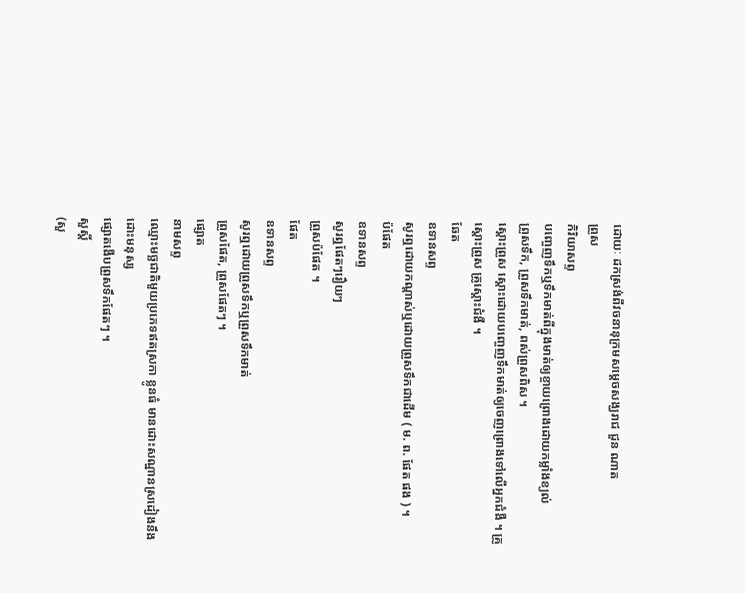ដោយៈ ដកស្រង់ពីវចនានុក្រមសម្តេចសង្ឃរាជ ជួន ណាត
ព្រួស
កិរិយាសព្ទ
បញ្ចេញទឹកឬទឹកមាត់ពីក្នុងមាត់ឲ្យខ្ចាយព្រោងដោយកម្លាំងខ្យល់
ព្រួសទឹក, ព្រួសទឹកមាត់, ពស់ព្រួសពិស ។
ស្ដោះព្រួស ស្ដោះដោយបញ្ចេញទឹកមាត់ឲ្យចេញព្រោងទៅលើអ្នកជំងឺ ។ គ្រូស្ដោះព្រួស គ្រូស្ដោះជំងឺ ។
ឆែត
ឧទានសព្ទ
សូរឮដោយកណ្ដាស់ឬដោយព្រួសទឹកជាដើម ( ម. ព. ផែត ផង ) ។
ប៉ផែត
ឧទានសព្ទ
សូរឮផែតៗរឿយៗ
ព្រួសប៉ផែត ។
ផែត
ឧទានសព្ទ
សូរឮដោយព្រួសទឹកឬព្រួសទឹកមាត់
ព្រួសផែត, ព្រួសផែតៗ ។
ផ្សោត
នាមសព្ទ
ឈ្មោះមច្ឆជាតិមួយប្រភេទឥតស្រកា ខ្លូនធំ មានដោះសណ្ឋានស្រដៀងនឹងដោះមនុស្ស
ផ្សោតងើបព្រួសទឹកផែតៗ ។
សួស្ដិ៍
(សួ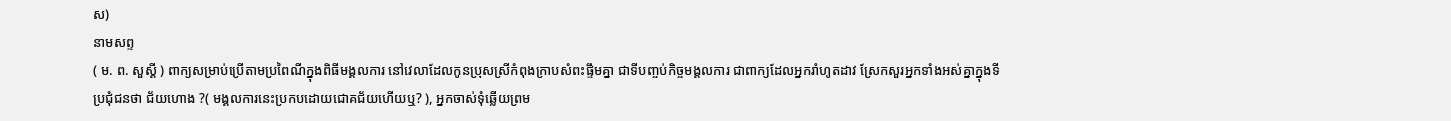ស)
នាមសព្ទ
( ម. ព. សួស្ដី ) ពាក្យសម្រាប់ប្រើតាមប្រពៃណីក្នុងពិធីមង្គលការ នៅវេលាដែលកូនប្រុសស្រីកំពុងក្រាបសំពះផ្ទឹមគ្នា ជាទីបញ្ចប់កិច្ចមង្គលការ ជាពាក្យដែលអ្នករាំហូតដាវ ស្រែកសួរអ្នកទាំងអស់គ្នាក្នុងទីប្រជុំជនថា ជ័យហោង ?( មង្គលការនេះប្រកបដោយជោគជ័យហើយឬ? ), អ្នកចាស់ទុំឆ្លើយព្រម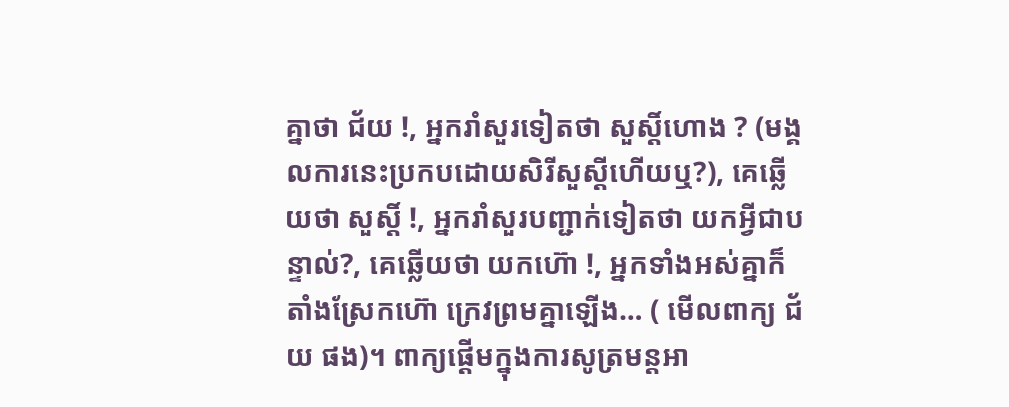គ្នាថា ជ័យ !, អ្នករាំសួរទៀតថា សួស្ដិ៍ហោង ? (មង្គលការនេះប្រកបដោយសិរីសួស្ដីហើយឬ?), គេឆ្លើយថា សួស្ដិ៍ !, អ្នករាំសួរបញ្ជាក់ទៀតថា យកអ្វីជាបន្ទាល់?, គេឆ្លើយថា យកហ៊ោ !, អ្នកទាំងអស់គ្នាក៏តាំងស្រែកហ៊ោ ក្រេវព្រមគ្នាឡើង… ( មើលពាក្យ ជ័យ ផង)។ ពាក្យផ្ដើមក្នុងការសូត្រមន្តអា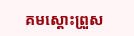គមស្ដោះព្រួស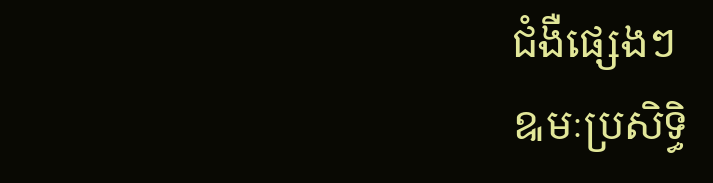ជំងឺផ្សេងៗ
ឩមៈប្រសិទ្ធិ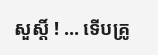សួស្ដិ៍ ! … ទើបគ្រូ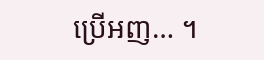ប្រើអញ… ។